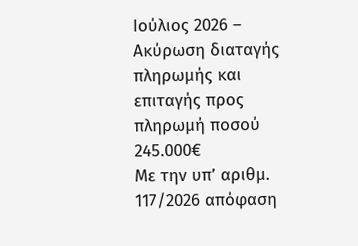Ιούλιος 2026 – Ακύρωση διαταγής πληρωμής και επιταγής προς πληρωμή ποσού 245.000€
Με την υπ’ αριθμ. 117/2026 απόφαση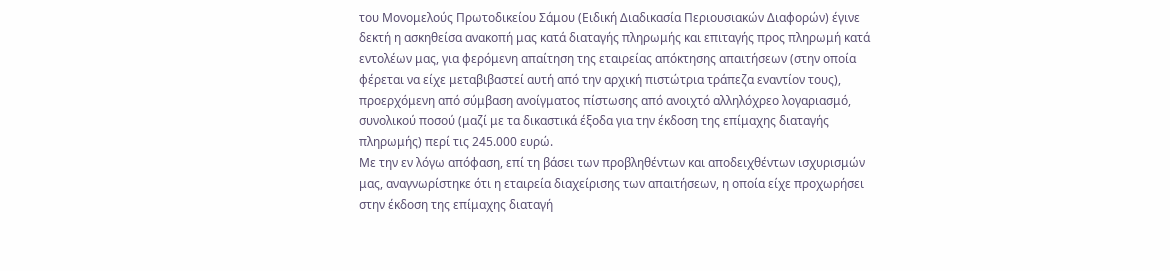του Μονομελούς Πρωτοδικείου Σάμου (Ειδική Διαδικασία Περιουσιακών Διαφορών) έγινε δεκτή η ασκηθείσα ανακοπή μας κατά διαταγής πληρωμής και επιταγής προς πληρωμή κατά εντολέων μας, για φερόμενη απαίτηση της εταιρείας απόκτησης απαιτήσεων (στην οποία φέρεται να είχε μεταβιβαστεί αυτή από την αρχική πιστώτρια τράπεζα εναντίον τους), προερχόμενη από σύμβαση ανοίγματος πίστωσης από ανοιχτό αλληλόχρεο λογαριασμό, συνολικού ποσού (μαζί με τα δικαστικά έξοδα για την έκδοση της επίμαχης διαταγής πληρωμής) περί τις 245.000 ευρώ.
Με την εν λόγω απόφαση, επί τη βάσει των προβληθέντων και αποδειχθέντων ισχυρισμών μας, αναγνωρίστηκε ότι η εταιρεία διαχείρισης των απαιτήσεων, η οποία είχε προχωρήσει στην έκδοση της επίμαχης διαταγή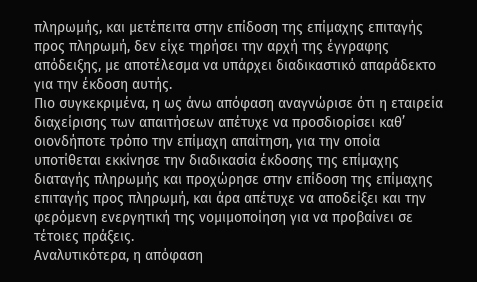πληρωμής, και μετέπειτα στην επίδοση της επίμαχης επιταγής προς πληρωμή, δεν είχε τηρήσει την αρχή της έγγραφης απόδειξης, με αποτέλεσμα να υπάρχει διαδικαστικό απαράδεκτο για την έκδοση αυτής.
Πιο συγκεκριμένα, η ως άνω απόφαση αναγνώρισε ότι η εταιρεία διαχείρισης των απαιτήσεων απέτυχε να προσδιορίσει καθ’ οιονδήποτε τρόπο την επίμαχη απαίτηση, για την οποία υποτίθεται εκκίνησε την διαδικασία έκδοσης της επίμαχης διαταγής πληρωμής και προχώρησε στην επίδοση της επίμαχης επιταγής προς πληρωμή, και άρα απέτυχε να αποδείξει και την φερόμενη ενεργητική της νομιμοποίηση για να προβαίνει σε τέτοιες πράξεις.
Αναλυτικότερα, η απόφαση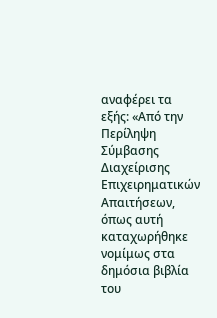αναφέρει τα εξής: «Από την Περίληψη Σύμβασης Διαχείρισης Επιχειρηματικών Απαιτήσεων, όπως αυτή καταχωρήθηκε νομίμως στα δημόσια βιβλία του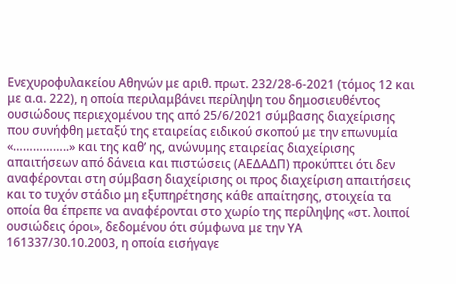Ενεχυροφυλακείου Αθηνών με αριθ. πρωτ. 232/28-6-2021 (τόμος 12 και με α.α. 222), η οποία περιλαμβάνει περίληψη του δημοσιευθέντος ουσιώδους περιεχομένου της από 25/6/2021 σύμβασης διαχείρισης που συνήφθη μεταξύ της εταιρείας ειδικού σκοπού με την επωνυμία «……………..» και της καθ’ ης, ανώνυμης εταιρείας διαχείρισης απαιτήσεων από δάνεια και πιστώσεις (ΑΕΔΑΔΠ) προκύπτει ότι δεν αναφέρονται στη σύμβαση διαχείρισης οι προς διαχείριση απαιτήσεις και το τυχόν στάδιο μη εξυπηρέτησης κάθε απαίτησης, στοιχεία τα οποία θα έπρεπε να αναφέρονται στο χωρίο της περίληψης «στ. λοιποί ουσιώδεις όροι», δεδομένου ότι σύμφωνα με την ΥΑ 161337/30.10.2003, η οποία εισήγαγε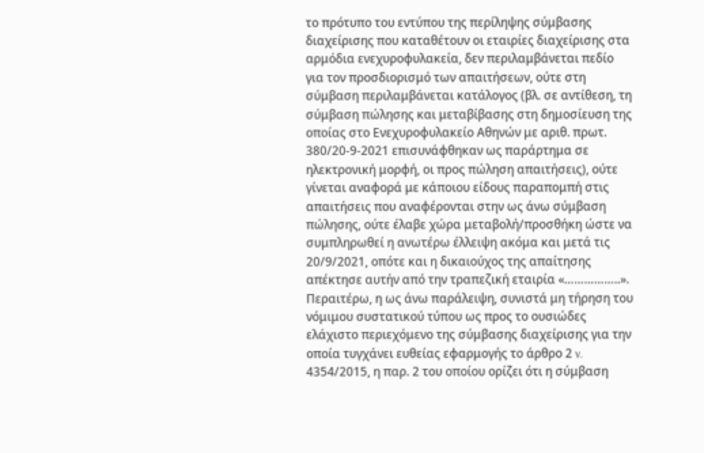το πρότυπο του εντύπου της περίληψης σύμβασης διαχείρισης που καταθέτουν οι εταιρίες διαχείρισης στα αρμόδια ενεχυροφυλακεία, δεν περιλαμβάνεται πεδίο για τον προσδιορισμό των απαιτήσεων, ούτε στη σύμβαση περιλαμβάνεται κατάλογος (βλ. σε αντίθεση, τη σύμβαση πώλησης και μεταβίβασης στη δημοσίευση της οποίας στο Ενεχυροφυλακείο Αθηνών με αριθ. πρωτ. 380/20-9-2021 επισυνάφθηκαν ως παράρτημα σε ηλεκτρονική μορφή, οι προς πώληση απαιτήσεις), ούτε γίνεται αναφορά με κάποιου είδους παραπομπή στις απαιτήσεις που αναφέρονται στην ως άνω σύμβαση πώλησης, ούτε έλαβε χώρα μεταβολή/προσθήκη ώστε να συμπληρωθεί η ανωτέρω έλλειψη ακόμα και μετά τις 20/9/2021, οπότε και η δικαιούχος της απαίτησης απέκτησε αυτήν από την τραπεζική εταιρία «……………..». Περαιτέρω, η ως άνω παράλειψη, συνιστά μη τήρηση του νόμιμου συστατικού τύπου ως προς το ουσιώδες ελάχιστο περιεχόμενο της σύμβασης διαχείρισης για την οποία τυγχάνει ευθείας εφαρμογής το άρθρο 2 v. 4354/2015, η παρ. 2 του οποίου ορίζει ότι η σύμβαση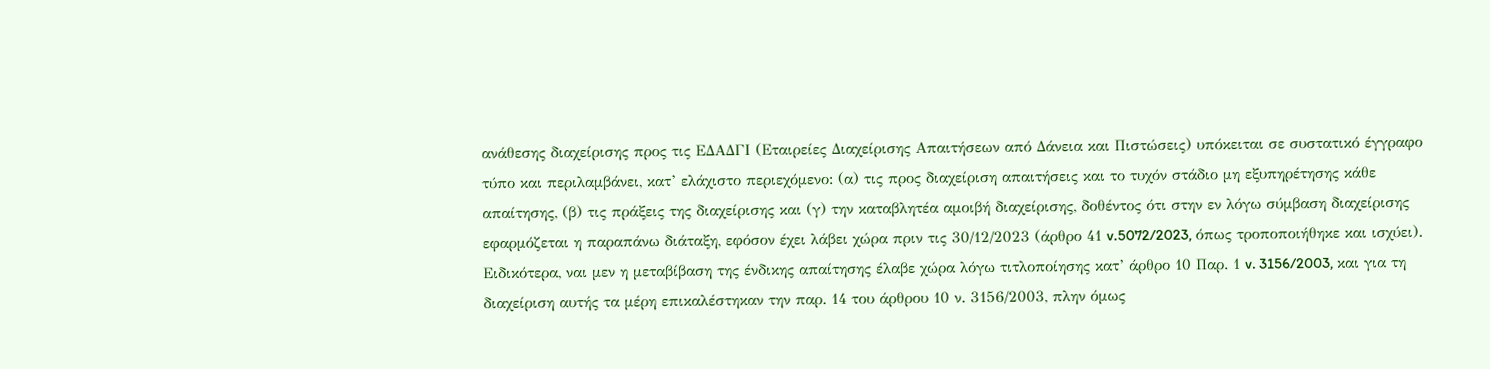ανάθεσης διαχείρισης προς τις ΕΔΑΔΓΙ (Εταιρείες Διαχείρισης Απαιτήσεων από Δάνεια και Πιστώσεις) υπόκειται σε συστατικό έγγραφο τύπο και περιλαμβάνει, κατ’ ελάχιστο περιεχόμενο: (α) τις προς διαχείριση απαιτήσεις και το τυχόν στάδιο μη εξυπηρέτησης κάθε απαίτησης, (β) τις πράξεις της διαχείρισης και (γ) την καταβλητέα αμοιβή διαχείρισης, δοθέντος ότι στην εν λόγω σύμβαση διαχείρισης εφαρμόζεται η παραπάνω διάταξη, εφόσον έχει λάβει χώρα πριν τις 30/12/2023 (άρθρο 41 v.5072/2023, όπως τροποποιήθηκε και ισχύει). Ειδικότερα, ναι μεν η μεταβίβαση της ένδικης απαίτησης έλαβε χώρα λόγω τιτλοποίησης κατ’ άρθρο 10 Παρ. 1 v. 3156/2003, και για τη διαχείριση αυτής τα μέρη επικαλέστηκαν την παρ. 14 του άρθρου 10 ν. 3156/2003, πλην όμως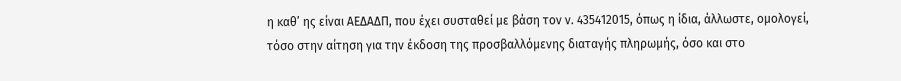η καθ’ ης είναι ΑΕΔΑΔΠ, που έχει συσταθεί με βάση τον ν. 435412015, όπως η ίδια, άλλωστε, ομολογεί, τόσο στην αίτηση για την έκδοση της προσβαλλόμενης διαταγής πληρωμής, όσο και στο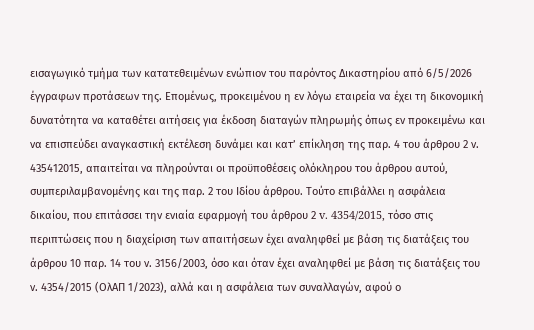εισαγωγικό τμήμα των κατατεθειμένων ενώπιον του παρόντος Δικαστηρίου από 6/5/2026 έγγραφων προτάσεων της. Επομένως, προκειμένου η εν λόγω εταιρεία να έχει τη δικονομική δυνατότητα να καταθέτει αιτήσεις για έκδοση διαταγών πληρωμής όπως εν προκειμένω και να επισπεύδει αναγκαστική εκτέλεση δυνάμει και κατ’ επίκληση της παρ. 4 του άρθρου 2 ν. 435412015, απαιτείται να πληρούνται οι προϋποθέσεις ολόκληρου του άρθρου αυτού, συμπεριλαμβανομένης και της παρ. 2 του Ιδίου άρθρου. Τούτο επιβάλλει η ασφάλεια δικαίου, που επιτάσσει την ενιαία εφαρμογή του άρθρου 2 v. 4354/2015, τόσο στις περιπτώσεις που η διαχείριση των απαιτήσεων έχει αναληφθεί με βάση τις διατάξεις του άρθρου 10 παρ. 14 του ν. 3156/2003, όσο και όταν έχει αναληφθεί με βάση τις διατάξεις του ν. 4354/2015 (ΟλΑΠ 1/2023), αλλά και η ασφάλεια των συναλλαγών, αφού ο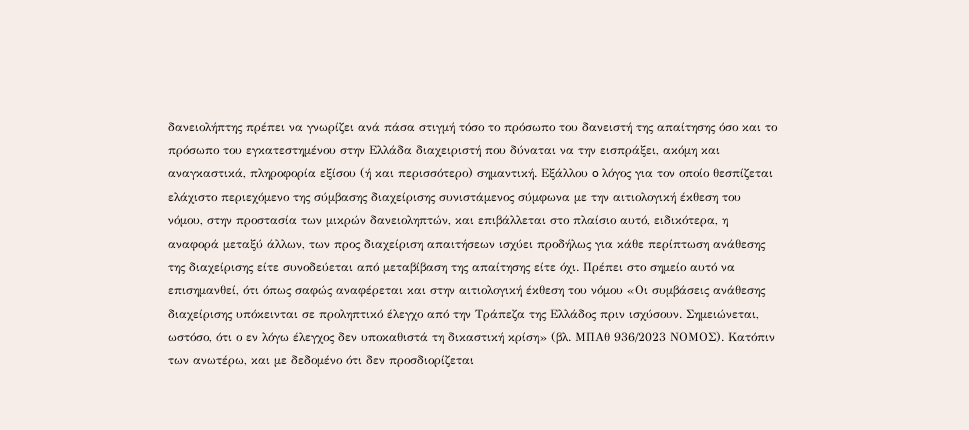δανειολήπτης πρέπει να γνωρίζει ανά πάσα στιγμή τόσο το πρόσωπο του δανειστή της απαίτησης όσο και το πρόσωπο του εγκατεστημένου στην Ελλάδα διαχειριστή που δύναται να την εισπράξει, ακόμη και αναγκαστικά, πληροφορία εξίσου (ή και περισσότερο) σημαντική. Εξάλλου o λόγος για τον οποίο θεσπίζεται ελάχιστο περιεχόμενο της σύμβασης διαχείρισης συνιστάμενος σύμφωνα με την αιτιολογική έκθεση του νόμου, στην προστασία των μικρών δανειοληπτών, και επιβάλλεται στο πλαίσιο αυτό, ειδικότερα, η αναφορά μεταξύ άλλων, των προς διαχείριση απαιτήσεων ισχύει προδήλως για κάθε περίπτωση ανάθεσης της διαχείρισης είτε συνοδεύεται από μεταβίβαση της απαίτησης είτε όχι. Πρέπει στο σημείο αυτό να επισημανθεί, ότι όπως σαφώς αναφέρεται και στην αιτιολογική έκθεση του νόμου «Οι συμβάσεις ανάθεσης διαχείρισης υπόκεινται σε προληπτικό έλεγχο από την Τράπεζα της Ελλάδος πριν ισχύσουν. Σημειώνεται, ωστόσο, ότι ο εν λόγω έλεγχος δεν υποκαθιστά τη δικαστική κρίση» (βλ. ΜΠΑθ 936/2023 ΝΟΜΟΣ). Κατόπιν των ανωτέρω, και με δεδομένο ότι δεν προσδιορίζεται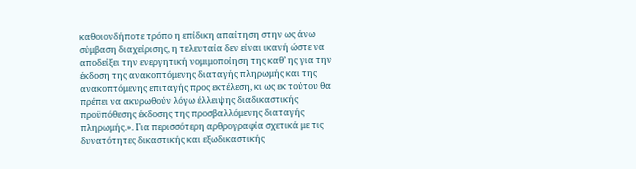καθοιονδήποτε τρόπο η επίδικη απαίτηση στην ως άνω σύμβαση διαχείρισης, η τελευταία δεν είναι ικανή ώστε να αποδείξει την ενεργητική νομιμοποίηση της καθ’ ης για την έκδοση της ανακοπτόμενης διαταγής πληρωμής και της ανακοπτόμενης επιταγής προς εκτέλεση, κι ως εκ τούτου θα πρέπει να ακυρωθούν λόγω έλλειψης διαδικαστικής προϋπόθεσης έκδοσης της προσβαλλόμενης διαταγής πληρωμής.». Για περισσότερη αρθρογραφία σχετικά με τις δυνατότητες δικαστικής και εξωδικαστικής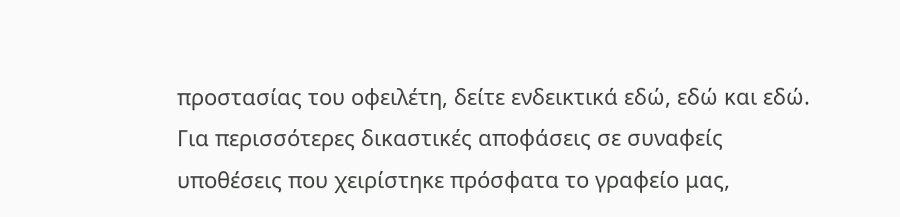προστασίας του οφειλέτη, δείτε ενδεικτικά εδώ, εδώ και εδώ. Για περισσότερες δικαστικές αποφάσεις σε συναφείς υποθέσεις που χειρίστηκε πρόσφατα το γραφείο μας,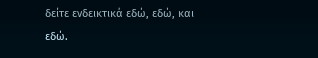δείτε ενδεικτικά εδώ, εδώ, και εδώ.